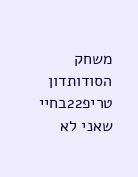משחק הסודותדון טריפ22בחיי שאני לא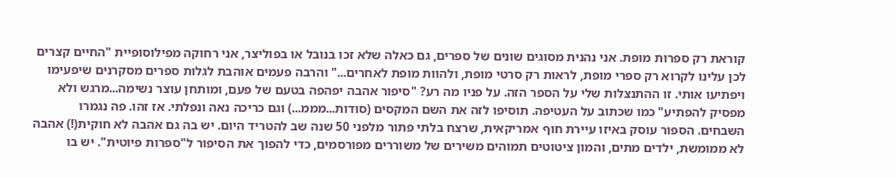קוראת רק ספרות מופת. אני נהנית מסוגים שונים של ספרים, גם כאלה שלא זכו בנובל או בפוליצר, אני רחוקה מפילוסופיית "החיים קצרים לכן עלינו לקרוא רק ספרי מופת, לראות רק סרטי מופת, ולהוות מופת לאחרים..." והרבה פעמים אוהבת לגלות ספרים מסקרנים שיפעימו ויפתיעו אותי. זו ההתנצלות שלי על הספר הזה. על פניו מה רע? "סיפור אהבה יפהפה בטעם של פעם, ומותחן עוצר נשימה...מרגש ולא מפסיק להפתיע" כמו שכתוב על העטיפה. תוסיפו לזה את השם המקסים (סודות...מממ...) וגם כריכה נאה ונפלתי. אז זהו. פה נגמרו השבחים. הספור עוסק באיזו עיירת חוף אמריקאית, שרצח בלתי פתור מלפני 50 שנה שב להטריד היום. יש בה גם אהבה לא חוקית(!) אהבה לא ממומשת, ילדים מתים, והמון ציטוטים תמוהים משירים של משוררים מפורסמים, כדי להפוך את הסיפור ל"ספרות פיוטית". יש בו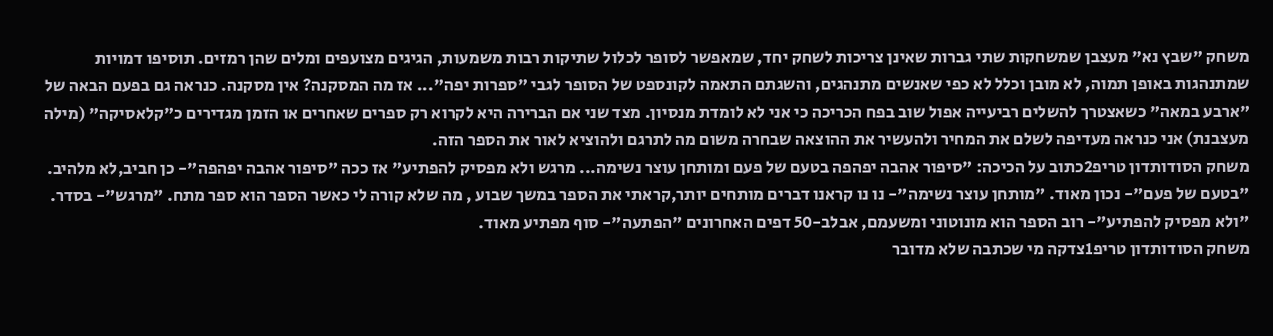משחק "שבץ נא" מעצבן שמשחקות שתי גברות שאינן צריכות לשחק יחד, שמאפשר לסופר לכלול שתיקות רבות משמעות, הגיגים מצועפים ומלים שהן רמזים. תוסיפו דמויות שמתנהגות באופן תמוה, לא מובן וכלל לא כפי שאנשים מתנהגים, והשגתם התאמה לקונספט של הסופר לגבי "ספרות יפה"... אז מה המסקנה? אין מסקנה. כנראה גם בפעם הבאה של "ארבע במאה" כשאצטרך להשלים רביעייה אפול שוב בפח הכריכה כי אני לא לומדת מנסיון. מצד שני אם הברירה היא לקרוא רק ספרים שאחרים או הזמן מגדירים כ"קלאסיקה" (מילה מעצבנת) אני כנראה מעדיפה לשלם את המחיר ולהעשיר את ההוצאה שבחרה משום מה לתרגם ולהוציא לאור את הספר הזה.
משחק הסודותדון טריפ2כתוב על הכיכה: "סיפור אהבה יפהפה בטעם של פעם ומותחן עוצר נשימה... מרגש ולא מפסיק להפתיע" אז ככה "סיפור אהבה יפהפה"- כן חביב,לא מלהיב. "בטעם של פעם"- נכון מאוד. "מותחן עוצר נשימה"- נו נו קראנו דברים מותחים יותר,קראתי את הספר במשך שבוע , מה שלא קורה לי כאשר הספר הוא ספר מתח. "מרגש"- בסדר. "ולא מפסיק להפתיע"- רוב הספר הוא מונוטוני ומשעמם, אבלב-50 דפים האחרונים "הפתעה"- סוף מפתיע מאוד.
משחק הסודותדון טריפ1צדקה מי שכתבה שלא מדובר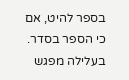בספר להיט, אם כי הספר בסדר. בעלילה מפגש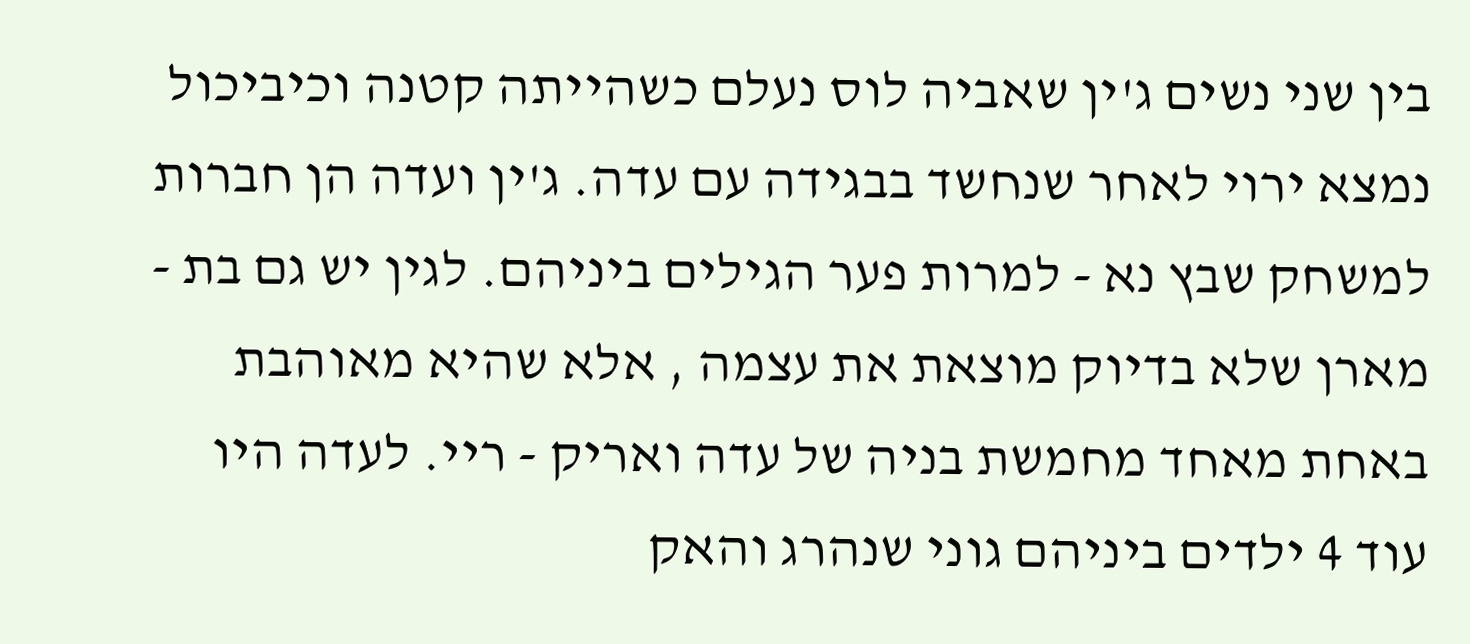בין שני נשים ג'ין שאביה לוס נעלם כשהייתה קטנה וכיביכול נמצא ירוי לאחר שנחשד בבגידה עם עדה. ג'ין ועדה הן חברות למשחק שבץ נא - למרות פער הגילים ביניהם. לגין יש גם בת - מארן שלא בדיוק מוצאת את עצמה , אלא שהיא מאוהבת באחת מאחד מחמשת בניה של עדה ואריק - ריי. לעדה היו עוד 4 ילדים ביניהם גוני שנהרג והאק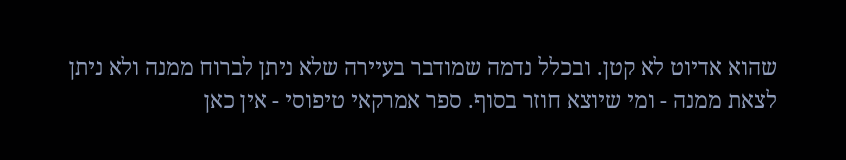שהוא אדיוט לא קטן. ובכלל נדמה שמודבר בעיירה שלא ניתן לברוח ממנה ולא ניתן לצאת ממנה - ומי שיוצא חוזר בסוף. ספר אמרקאי טיפוסי - אין כאן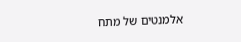אלמנטים של מתח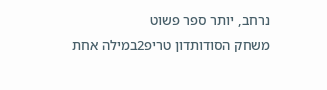נרחב, יותר ספר פשוט
משחק הסודותדון טריפ2במילה אחת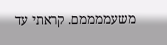משעממממם. קראתי עד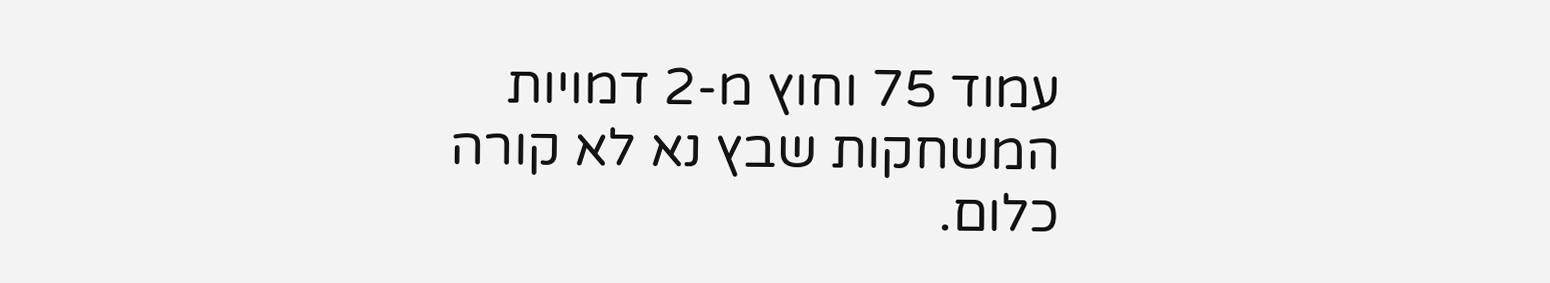עמוד 75 וחוץ מ-2 דמויות המשחקות שבץ נא לא קורה כלום.